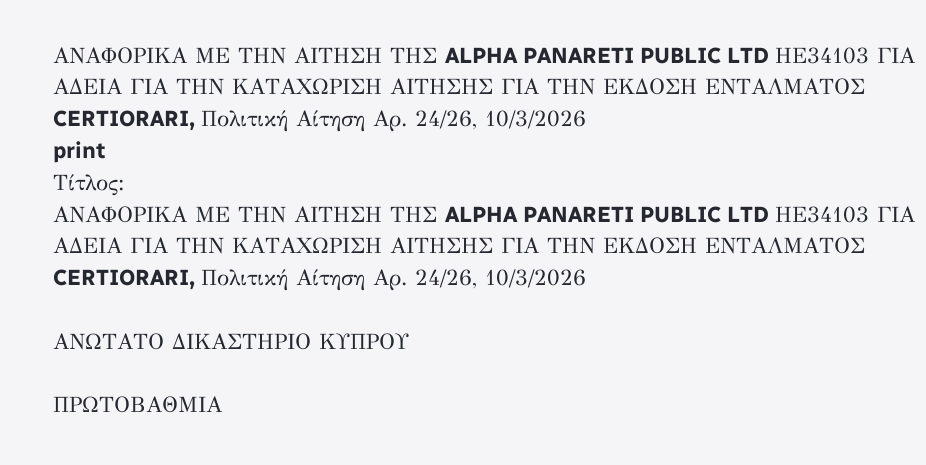ΑΝΑΦΟΡΙΚΑ ΜΕ ΤΗΝ ΑΙΤΗΣΗ ΤΗΣ ALPHA PANARETI PUBLIC LTD ΗΕ34103 ΓΙΑ ΑΔΕΙΑ ΓΙΑ ΤΗΝ ΚΑΤΑΧΩΡΙΣΗ ΑΙΤΗΣΗΣ ΓΙΑ ΤΗΝ ΕΚΔΟΣΗ ΕΝΤΑΛΜΑΤΟΣ CERTIORARI, Πολιτική Αίτηση Αρ. 24/26, 10/3/2026
print
Τίτλος:
ΑΝΑΦΟΡΙΚΑ ΜΕ ΤΗΝ ΑΙΤΗΣΗ ΤΗΣ ALPHA PANARETI PUBLIC LTD ΗΕ34103 ΓΙΑ ΑΔΕΙΑ ΓΙΑ ΤΗΝ ΚΑΤΑΧΩΡΙΣΗ ΑΙΤΗΣΗΣ ΓΙΑ ΤΗΝ ΕΚΔΟΣΗ ΕΝΤΑΛΜΑΤΟΣ CERTIORARI, Πολιτική Αίτηση Αρ. 24/26, 10/3/2026

ΑΝΩΤΑΤΟ ΔΙΚΑΣΤΗΡΙΟ ΚΥΠΡΟΥ

ΠΡΩΤΟΒΑΘΜΙΑ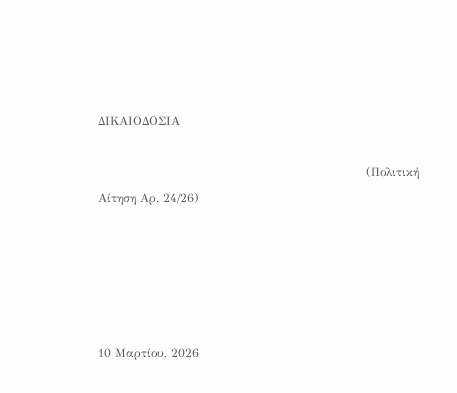ΔΙΚΑΙΟΔΟΣΙΑ

                                                                   (Πολιτική Αίτηση Αρ. 24/26)





10 Μαρτίου, 2026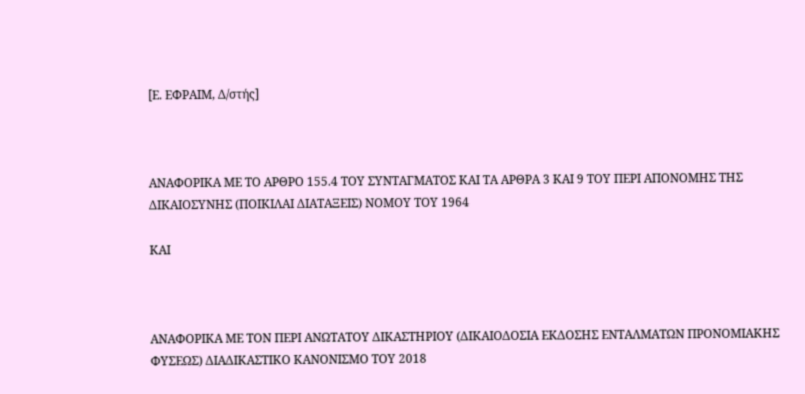[Ε. ΕΦΡΑΙΜ, Δ/στής]



ΑΝΑΦΟΡΙΚΑ ΜΕ ΤΟ AΡΘΡΟ 155.4 ΤΟΥ ΣΥΝΤΑΓΜΑΤΟΣ ΚΑΙ ΤΑ ΑΡΘΡΑ 3 ΚΑΙ 9 ΤΟΥ ΠΕΡΙ ΑΠΟΝΟΜΗΣ ΤΗΣ ΔΙΚΑΙΟΣΥΝΗΣ (ΠΟΙΚΙΛΑΙ ΔΙΑΤΑΞΕΙΣ) ΝΟΜΟΥ ΤΟΥ 1964

ΚΑΙ



ΑΝΑΦΟΡΙΚΑ ΜΕ ΤΟΝ ΠΕΡΙ ΑΝΩΤΑΤΟΥ ΔΙΚΑΣΤΗΡΙΟΥ (ΔΙΚΑΙΟΔΟΣΙΑ ΕΚΔΟΣΗΣ ΕΝΤΑΛΜΑΤΩΝ ΠΡΟΝΟΜΙΑΚΗΣ ΦΥΣΕΩΣ) ΔΙΑΔΙΚΑΣΤΙΚΟ ΚΑΝΟΝΙΣΜΟ ΤΟΥ 2018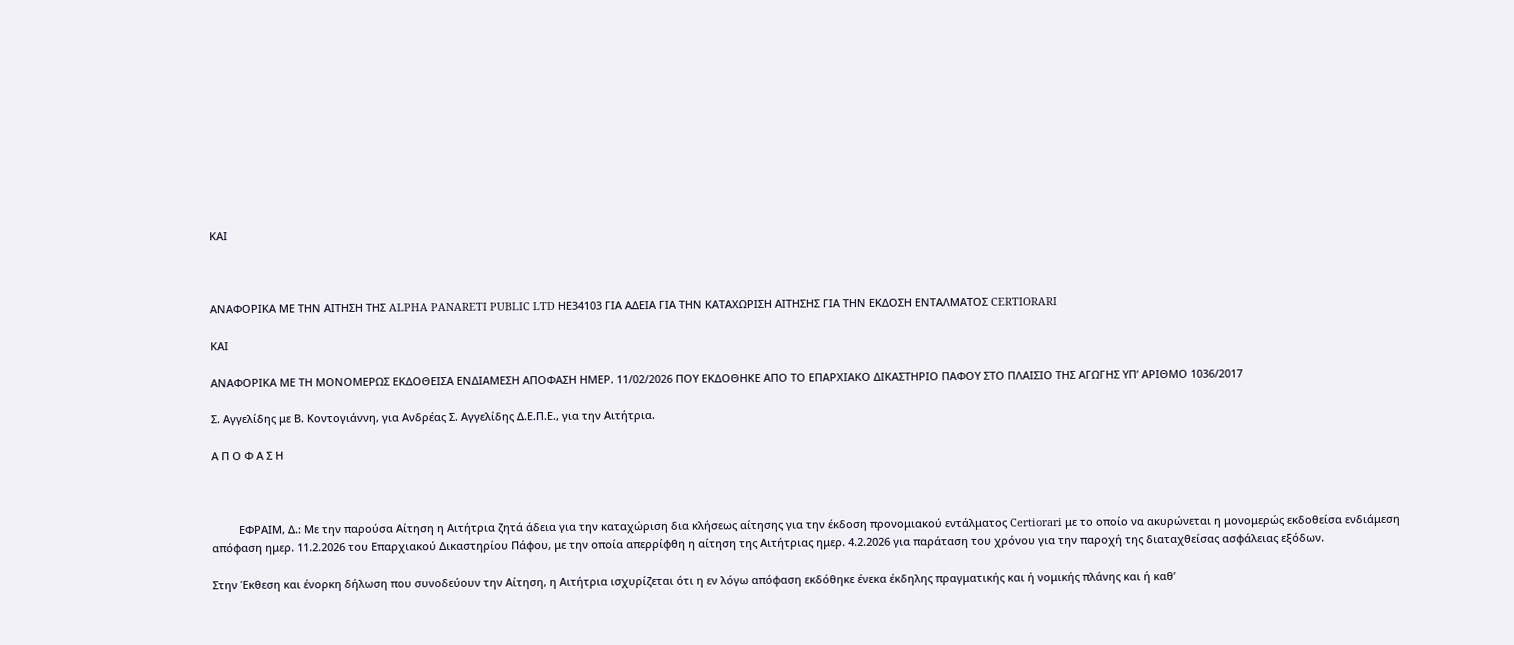ΚΑΙ



ΑΝΑΦΟΡΙΚΑ ΜΕ ΤΗΝ ΑΙΤΗΣΗ ΤΗΣ ALPHA PANARETI PUBLIC LTD ΗΕ34103 ΓΙΑ ΑΔΕΙΑ ΓΙΑ ΤΗΝ ΚΑΤΑΧΩΡΙΣΗ ΑΙΤΗΣΗΣ ΓΙΑ ΤΗΝ ΕΚΔΟΣΗ ΕΝΤΑΛΜΑΤΟΣ CERTIORARI

ΚΑΙ

ΑΝΑΦΟΡΙΚΑ ΜΕ ΤΗ ΜΟΝΟΜΕΡΩΣ ΕΚΔΟΘΕΙΣΑ ΕΝΔΙΑΜΕΣΗ ΑΠΟΦΑΣΗ ΗΜΕΡ. 11/02/2026 ΠΟΥ ΕΚΔΟΘΗΚΕ ΑΠΟ ΤΟ ΕΠΑΡΧΙΑΚΟ ΔΙΚΑΣΤΗΡΙΟ ΠΑΦΟΥ ΣΤΟ ΠΛΑΙΣΙΟ ΤΗΣ ΑΓΩΓΗΣ ΥΠ’ ΑΡΙΘΜΟ 1036/2017

Σ. Αγγελίδης με Β. Κοντογιάννη, για Ανδρέας Σ. Αγγελίδης Δ.Ε.Π.Ε., για την Αιτήτρια.

Α Π Ο Φ Α Σ Η



         ΕΦΡΑΙΜ, Δ.: Με την παρούσα Αίτηση η Αιτήτρια ζητά άδεια για την καταχώριση δια κλήσεως αίτησης για την έκδοση προνομιακού εντάλματος Certiorari με το οποίο να ακυρώνεται η μονομερώς εκδοθείσα ενδιάμεση απόφαση ημερ. 11.2.2026 του Επαρχιακού Δικαστηρίου Πάφου, με την οποία απερρίφθη η αίτηση της Αιτήτριας ημερ. 4.2.2026 για παράταση του χρόνου για την παροχή της διαταχθείσας ασφάλειας εξόδων.

Στην Έκθεση και ένορκη δήλωση που συνοδεύουν την Αίτηση, η Αιτήτρια ισχυρίζεται ότι η εν λόγω απόφαση εκδόθηκε ένεκα έκδηλης πραγματικής και ή νομικής πλάνης και ή καθ’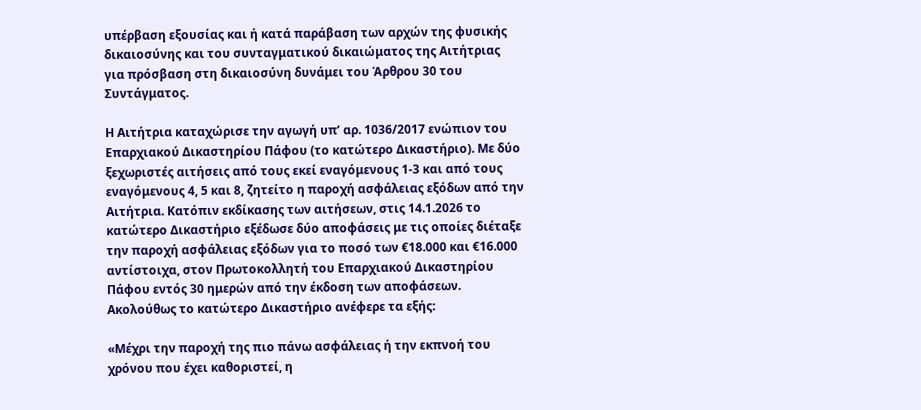υπέρβαση εξουσίας και ή κατά παράβαση των αρχών της φυσικής δικαιοσύνης και του συνταγματικού δικαιώματος της Αιτήτριας για πρόσβαση στη δικαιοσύνη δυνάμει του Άρθρου 30 του Συντάγματος.

Η Αιτήτρια καταχώρισε την αγωγή υπ’ αρ. 1036/2017 ενώπιον του Επαρχιακού Δικαστηρίου Πάφου (το κατώτερο Δικαστήριο). Με δύο ξεχωριστές αιτήσεις από τους εκεί εναγόμενους 1-3 και από τους εναγόμενους 4, 5 και 8, ζητείτο η παροχή ασφάλειας εξόδων από την Αιτήτρια. Κατόπιν εκδίκασης των αιτήσεων, στις 14.1.2026 το κατώτερο Δικαστήριο εξέδωσε δύο αποφάσεις με τις οποίες διέταξε την παροχή ασφάλειας εξόδων για το ποσό των €18.000 και €16.000 αντίστοιχα, στον Πρωτοκολλητή του Επαρχιακού Δικαστηρίου Πάφου εντός 30 ημερών από την έκδοση των αποφάσεων. Ακολούθως το κατώτερο Δικαστήριο ανέφερε τα εξής:

«Μέχρι την παροχή της πιο πάνω ασφάλειας ή την εκπνοή του χρόνου που έχει καθοριστεί, η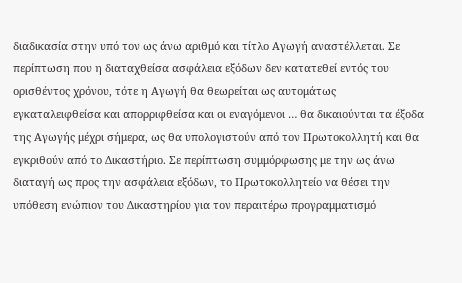διαδικασία στην υπό τον ως άνω αριθμό και τίτλο Αγωγή αναστέλλεται. Σε περίπτωση που η διαταχθείσα ασφάλεια εξόδων δεν κατατεθεί εντός του ορισθέντος χρόνου, τότε η Αγωγή θα θεωρείται ως αυτομάτως εγκαταλειφθείσα και απορριφθείσα και οι εναγόμενοι … θα δικαιούνται τα έξοδα της Αγωγής μέχρι σήμερα, ως θα υπολογιστούν από τον Πρωτοκολλητή και θα εγκριθούν από το Δικαστήριο. Σε περίπτωση συμμόρφωσης με την ως άνω διαταγή ως προς την ασφάλεια εξόδων, το Πρωτοκολλητείο να θέσει την υπόθεση ενώπιον του Δικαστηρίου για τον περαιτέρω προγραμματισμό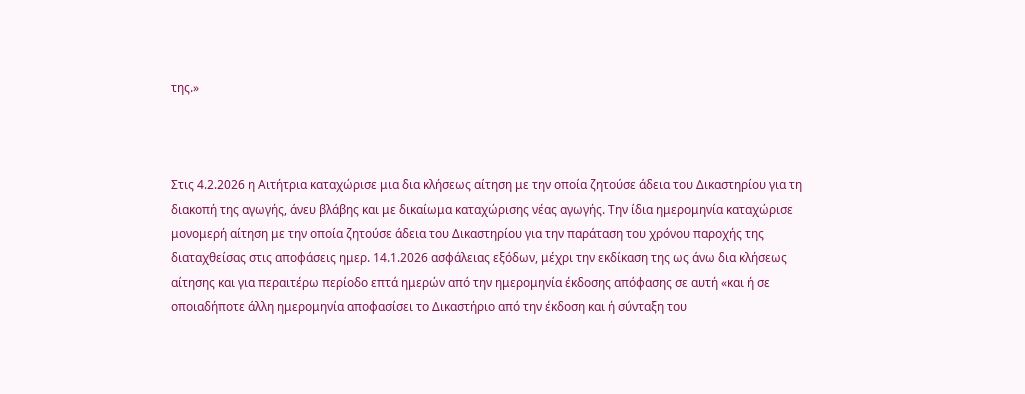της.»



Στις 4.2.2026 η Αιτήτρια καταχώρισε μια δια κλήσεως αίτηση με την οποία ζητούσε άδεια του Δικαστηρίου για τη διακοπή της αγωγής, άνευ βλάβης και με δικαίωμα καταχώρισης νέας αγωγής. Την ίδια ημερομηνία καταχώρισε μονομερή αίτηση με την οποία ζητούσε άδεια του Δικαστηρίου για την παράταση του χρόνου παροχής της διαταχθείσας στις αποφάσεις ημερ. 14.1.2026 ασφάλειας εξόδων, μέχρι την εκδίκαση της ως άνω δια κλήσεως αίτησης και για περαιτέρω περίοδο επτά ημερών από την ημερομηνία έκδοσης απόφασης σε αυτή «και ή σε οποιαδήποτε άλλη ημερομηνία αποφασίσει το Δικαστήριο από την έκδοση και ή σύνταξη του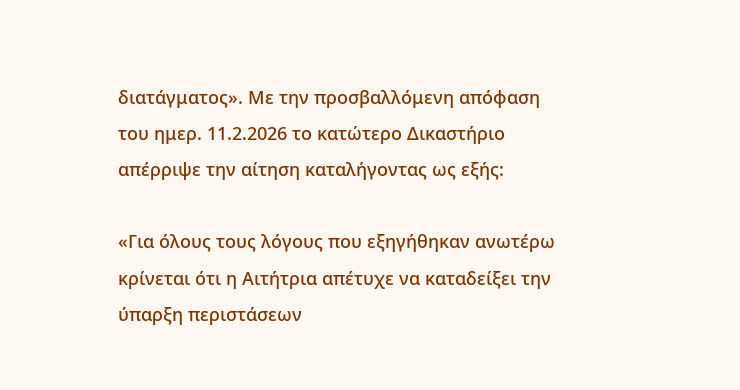διατάγματος». Με την προσβαλλόμενη απόφαση του ημερ. 11.2.2026 το κατώτερο Δικαστήριο απέρριψε την αίτηση καταλήγοντας ως εξής:

«Για όλους τους λόγους που εξηγήθηκαν ανωτέρω κρίνεται ότι η Αιτήτρια απέτυχε να καταδείξει την ύπαρξη περιστάσεων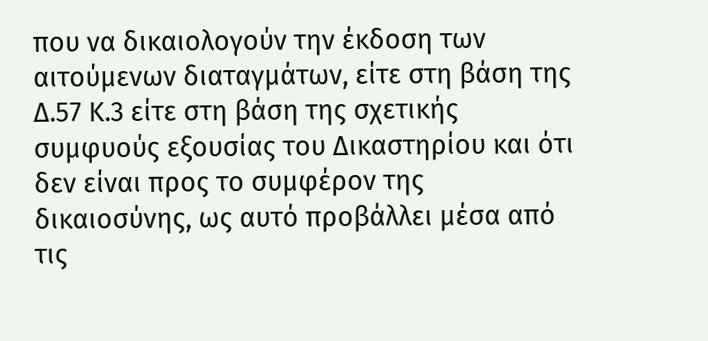που να δικαιολογούν την έκδοση των αιτούμενων διαταγμάτων, είτε στη βάση της Δ.57 Κ.3 είτε στη βάση της σχετικής συμφυούς εξουσίας του Δικαστηρίου και ότι δεν είναι προς το συμφέρον της δικαιοσύνης, ως αυτό προβάλλει μέσα από τις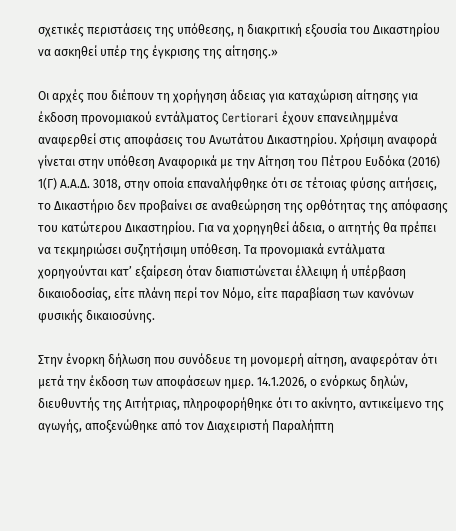σχετικές περιστάσεις της υπόθεσης, η διακριτική εξουσία του Δικαστηρίου να ασκηθεί υπέρ της έγκρισης της αίτησης.»

Οι αρχές που διέπουν τη χορήγηση άδειας για καταχώριση αίτησης για έκδοση προνομιακού εντάλματος Certiorari έχουν επανειλημμένα αναφερθεί στις αποφάσεις του Ανωτάτου Δικαστηρίου. Χρήσιμη αναφορά γίνεται στην υπόθεση Αναφορικά με την Αίτηση του Πέτρου Ευδόκα (2016) 1(Γ) Α.Α.Δ. 3018, στην οποία επαναλήφθηκε ότι σε τέτοιας φύσης αιτήσεις, το Δικαστήριο δεν προβαίνει σε αναθεώρηση της ορθότητας της απόφασης του κατώτερου Δικαστηρίου. Για να χορηγηθεί άδεια, ο αιτητής θα πρέπει να τεκμηριώσει συζητήσιμη υπόθεση. Τα προνομιακά εντάλματα χορηγούνται κατ’ εξαίρεση όταν διαπιστώνεται έλλειψη ή υπέρβαση δικαιοδοσίας, είτε πλάνη περί τον Νόμο, είτε παραβίαση των κανόνων φυσικής δικαιοσύνης.

Στην ένορκη δήλωση που συνόδευε τη μονομερή αίτηση, αναφερόταν ότι μετά την έκδοση των αποφάσεων ημερ. 14.1.2026, ο ενόρκως δηλών, διευθυντής της Αιτήτριας, πληροφορήθηκε ότι το ακίνητο, αντικείμενο της αγωγής, αποξενώθηκε από τον Διαχειριστή Παραλήπτη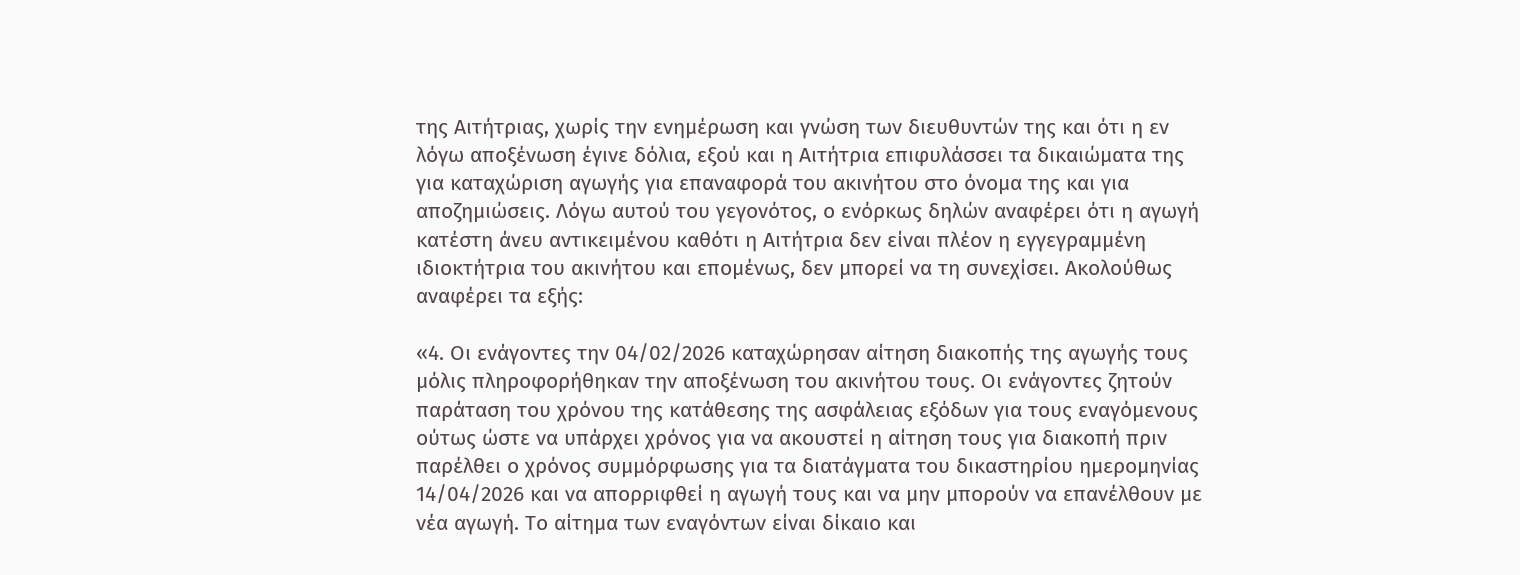της Αιτήτριας, χωρίς την ενημέρωση και γνώση των διευθυντών της και ότι η εν λόγω αποξένωση έγινε δόλια, εξού και η Αιτήτρια επιφυλάσσει τα δικαιώματα της για καταχώριση αγωγής για επαναφορά του ακινήτου στο όνομα της και για αποζημιώσεις. Λόγω αυτού του γεγονότος, ο ενόρκως δηλών αναφέρει ότι η αγωγή κατέστη άνευ αντικειμένου καθότι η Αιτήτρια δεν είναι πλέον η εγγεγραμμένη ιδιοκτήτρια του ακινήτου και επομένως, δεν μπορεί να τη συνεχίσει. Ακολούθως αναφέρει τα εξής:

«4. Οι ενάγοντες την 04/02/2026 καταχώρησαν αίτηση διακοπής της αγωγής τους μόλις πληροφορήθηκαν την αποξένωση του ακινήτου τους. Οι ενάγοντες ζητούν παράταση του χρόνου της κατάθεσης της ασφάλειας εξόδων για τους εναγόμενους ούτως ώστε να υπάρχει χρόνος για να ακουστεί η αίτηση τους για διακοπή πριν παρέλθει ο χρόνος συμμόρφωσης για τα διατάγματα του δικαστηρίου ημερομηνίας 14/04/2026 και να απορριφθεί η αγωγή τους και να μην μπορούν να επανέλθουν με νέα αγωγή. Το αίτημα των εναγόντων είναι δίκαιο και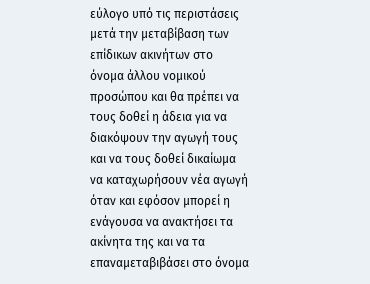εύλογο υπό τις περιστάσεις μετά την μεταβίβαση των επίδικων ακινήτων στο όνομα άλλου νομικού προσώπου και θα πρέπει να τους δοθεί η άδεια για να διακόψουν την αγωγή τους και να τους δοθεί δικαίωμα να καταχωρήσουν νέα αγωγή όταν και εφόσον μπορεί η ενάγουσα να ανακτήσει τα ακίνητα της και να τα επαναμεταβιβάσει στο όνομα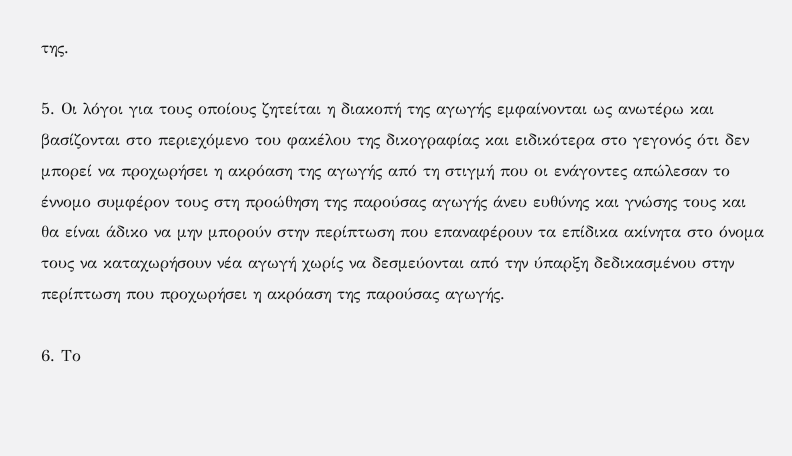της.

5. Οι λόγοι για τους οποίους ζητείται η διακοπή της αγωγής εμφαίνονται ως ανωτέρω και βασίζονται στο περιεχόμενο του φακέλου της δικογραφίας και ειδικότερα στο γεγονός ότι δεν μπορεί να προχωρήσει η ακρόαση της αγωγής από τη στιγμή που οι ενάγοντες απώλεσαν το έννομο συμφέρον τους στη προώθηση της παρούσας αγωγής άνευ ευθύνης και γνώσης τους και θα είναι άδικο να μην μπορούν στην περίπτωση που επαναφέρουν τα επίδικα ακίνητα στο όνομα τους να καταχωρήσουν νέα αγωγή χωρίς να δεσμεύονται από την ύπαρξη δεδικασμένου στην περίπτωση που προχωρήσει η ακρόαση της παρούσας αγωγής.

6. Το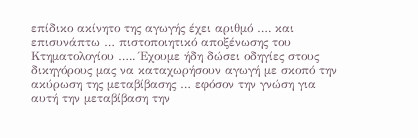επίδικο ακίνητο της αγωγής έχει αριθμό …. και επισυνάπτω … πιστοποιητικό αποξένωσης του Κτηματολογίου ….. Έχουμε ήδη δώσει οδηγίες στους δικηγόρους μας να καταχωρήσουν αγωγή με σκοπό την ακύρωση της μεταβίβασης … εφόσον την γνώση για αυτή την μεταβίβαση την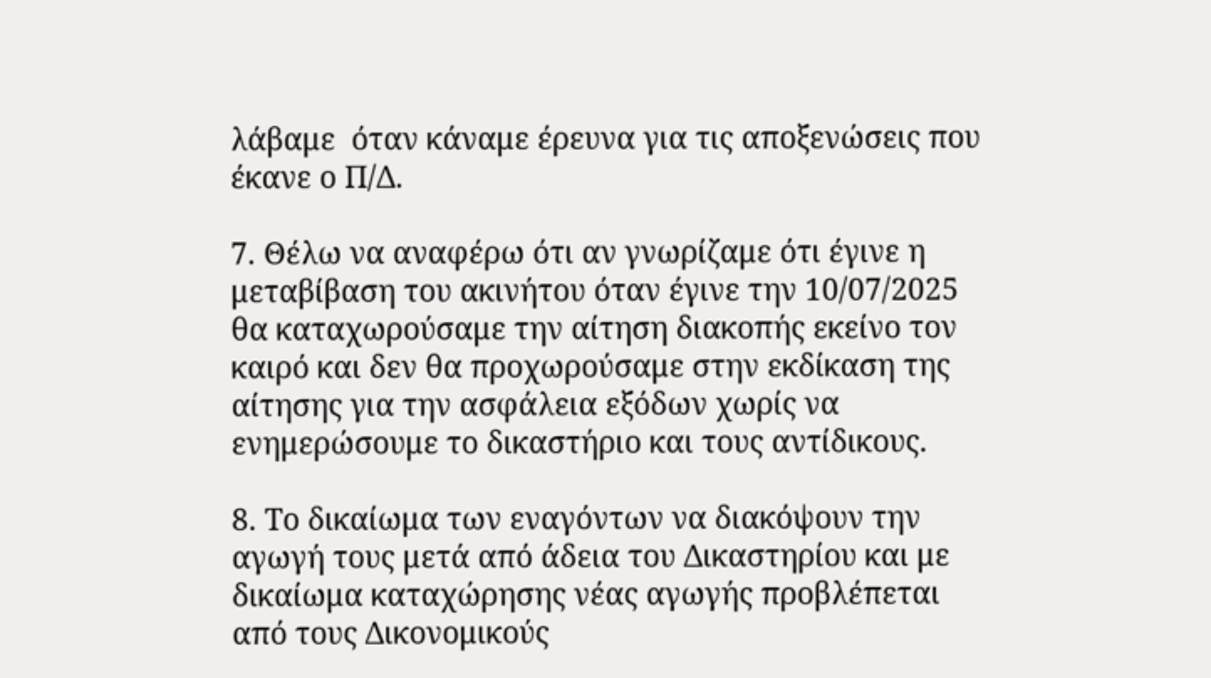λάβαμε  όταν κάναμε έρευνα για τις αποξενώσεις που έκανε ο Π/Δ.

7. Θέλω να αναφέρω ότι αν γνωρίζαμε ότι έγινε η μεταβίβαση του ακινήτου όταν έγινε την 10/07/2025 θα καταχωρούσαμε την αίτηση διακοπής εκείνο τον καιρό και δεν θα προχωρούσαμε στην εκδίκαση της αίτησης για την ασφάλεια εξόδων χωρίς να ενημερώσουμε το δικαστήριο και τους αντίδικους.

8. Το δικαίωμα των εναγόντων να διακόψουν την αγωγή τους μετά από άδεια του Δικαστηρίου και με δικαίωμα καταχώρησης νέας αγωγής προβλέπεται από τους Δικονομικούς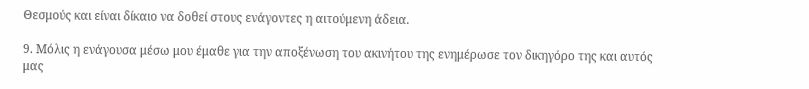Θεσμούς και είναι δίκαιο να δοθεί στους ενάγοντες η αιτούμενη άδεια.

9. Μόλις η ενάγουσα μέσω μου έμαθε για την αποξένωση του ακινήτου της ενημέρωσε τον δικηγόρο της και αυτός μας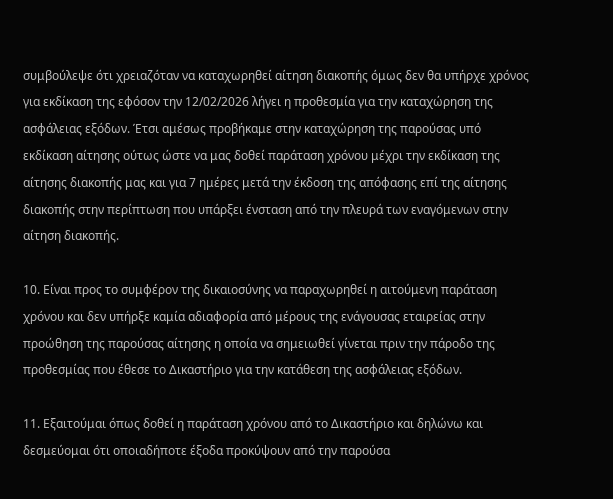συμβούλεψε ότι χρειαζόταν να καταχωρηθεί αίτηση διακοπής όμως δεν θα υπήρχε χρόνος για εκδίκαση της εφόσον την 12/02/2026 λήγει η προθεσμία για την καταχώρηση της ασφάλειας εξόδων. Έτσι αμέσως προβήκαμε στην καταχώρηση της παρούσας υπό εκδίκαση αίτησης ούτως ώστε να μας δοθεί παράταση χρόνου μέχρι την εκδίκαση της αίτησης διακοπής μας και για 7 ημέρες μετά την έκδοση της απόφασης επί της αίτησης διακοπής στην περίπτωση που υπάρξει ένσταση από την πλευρά των εναγόμενων στην αίτηση διακοπής.

10. Είναι προς το συμφέρον της δικαιοσύνης να παραχωρηθεί η αιτούμενη παράταση χρόνου και δεν υπήρξε καμία αδιαφορία από μέρους της ενάγουσας εταιρείας στην προώθηση της παρούσας αίτησης η οποία να σημειωθεί γίνεται πριν την πάροδο της προθεσμίας που έθεσε το Δικαστήριο για την κατάθεση της ασφάλειας εξόδων.

11. Εξαιτούμαι όπως δοθεί η παράταση χρόνου από το Δικαστήριο και δηλώνω και δεσμεύομαι ότι οποιαδήποτε έξοδα προκύψουν από την παρούσα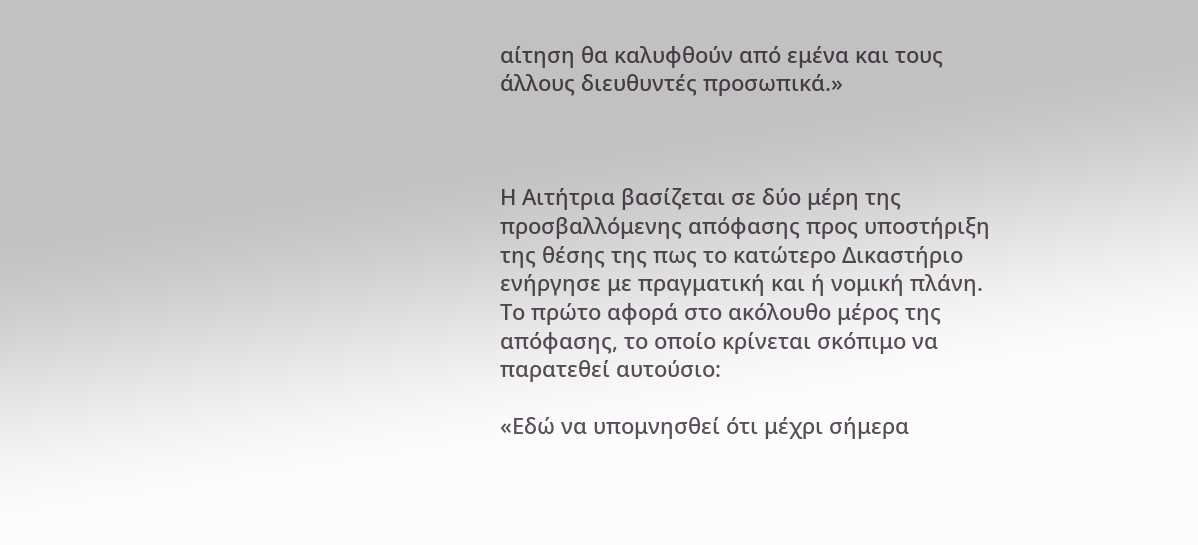αίτηση θα καλυφθούν από εμένα και τους άλλους διευθυντές προσωπικά.»



Η Αιτήτρια βασίζεται σε δύο μέρη της προσβαλλόμενης απόφασης προς υποστήριξη της θέσης της πως το κατώτερο Δικαστήριο ενήργησε με πραγματική και ή νομική πλάνη. Το πρώτο αφορά στο ακόλουθο μέρος της απόφασης, το οποίο κρίνεται σκόπιμο να παρατεθεί αυτούσιο:

«Εδώ να υπομνησθεί ότι μέχρι σήμερα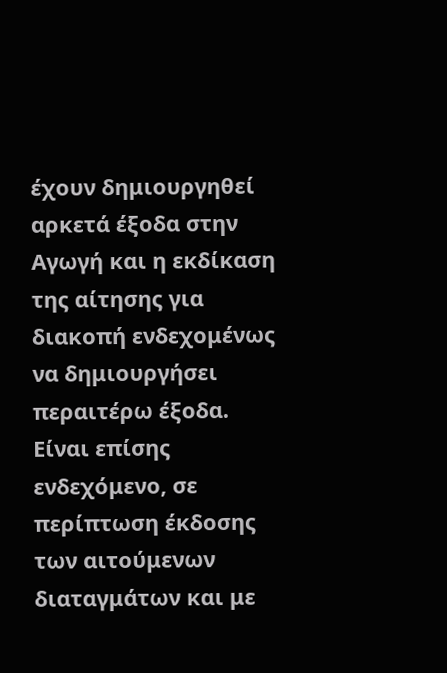έχουν δημιουργηθεί αρκετά έξοδα στην Αγωγή και η εκδίκαση της αίτησης για διακοπή ενδεχομένως να δημιουργήσει περαιτέρω έξοδα. Είναι επίσης ενδεχόμενο, σε περίπτωση έκδοσης των αιτούμενων διαταγμάτων και με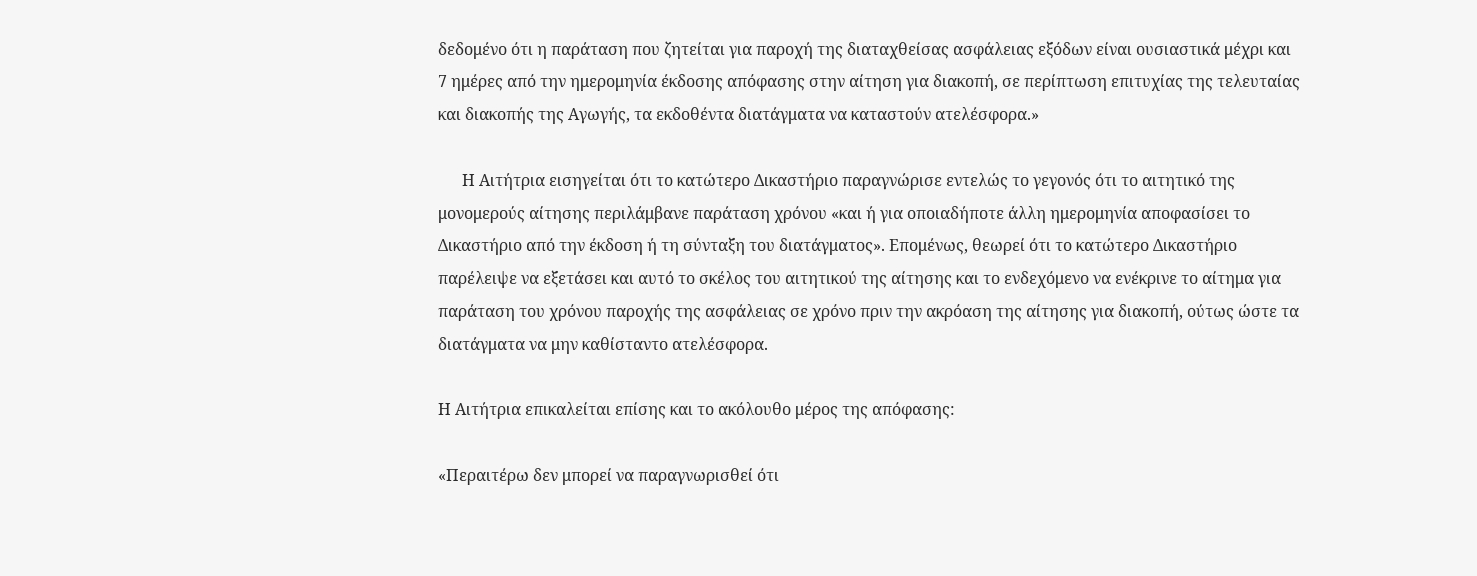δεδομένο ότι η παράταση που ζητείται για παροχή της διαταχθείσας ασφάλειας εξόδων είναι ουσιαστικά μέχρι και 7 ημέρες από την ημερομηνία έκδοσης απόφασης στην αίτηση για διακοπή, σε περίπτωση επιτυχίας της τελευταίας και διακοπής της Αγωγής, τα εκδοθέντα διατάγματα να καταστούν ατελέσφορα.»

      Η Αιτήτρια εισηγείται ότι το κατώτερο Δικαστήριο παραγνώρισε εντελώς το γεγονός ότι το αιτητικό της μονομερούς αίτησης περιλάμβανε παράταση χρόνου «και ή για οποιαδήποτε άλλη ημερομηνία αποφασίσει το Δικαστήριο από την έκδοση ή τη σύνταξη του διατάγματος». Επομένως, θεωρεί ότι το κατώτερο Δικαστήριο παρέλειψε να εξετάσει και αυτό το σκέλος του αιτητικού της αίτησης και το ενδεχόμενο να ενέκρινε το αίτημα για παράταση του χρόνου παροχής της ασφάλειας σε χρόνο πριν την ακρόαση της αίτησης για διακοπή, ούτως ώστε τα διατάγματα να μην καθίσταντο ατελέσφορα.

Η Αιτήτρια επικαλείται επίσης και το ακόλουθο μέρος της απόφασης:

«Περαιτέρω δεν μπορεί να παραγνωρισθεί ότι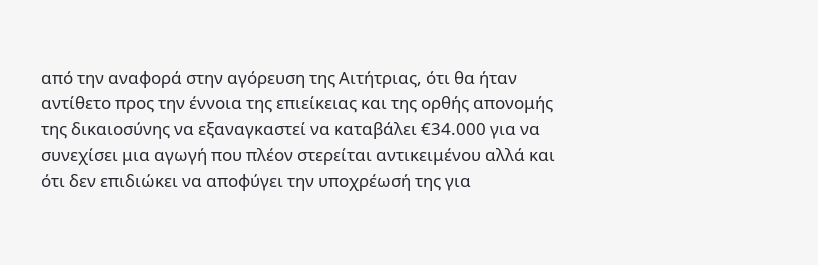από την αναφορά στην αγόρευση της Αιτήτριας, ότι θα ήταν αντίθετο προς την έννοια της επιείκειας και της ορθής απονομής της δικαιοσύνης να εξαναγκαστεί να καταβάλει €34.000 για να συνεχίσει μια αγωγή που πλέον στερείται αντικειμένου αλλά και ότι δεν επιδιώκει να αποφύγει την υποχρέωσή της για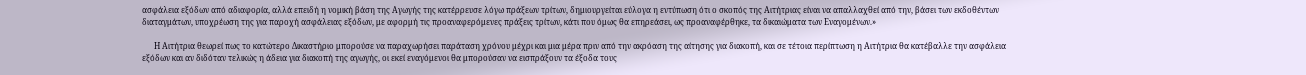ασφάλεια εξόδων από αδιαφορία, αλλά επειδή η νομική βάση της Αγωγής της κατέρρευσε λόγω πράξεων τρίτων, δημιουργείται εύλογα η εντύπωση ότι ο σκοπός της Αιτήτριας είναι να απαλλαχθεί από την, βάσει των εκδοθέντων διαταγμάτων, υποχρέωση της για παροχή ασφάλειας εξόδων, με αφορμή τις προαναφερόμενες πράξεις τρίτων, κάτι που όμως θα επηρεάσει, ως προαναφέρθηκε, τα δικαιώματα των Εναγομένων.»

      Η Αιτήτρια θεωρεί πως το κατώτερο Δικαστήριο μπορούσε να παραχωρήσει παράταση χρόνου μέχρι και μια μέρα πριν από την ακρόαση της αίτησης για διακοπή, και σε τέτοια περίπτωση η Αιτήτρια θα κατέβαλλε την ασφάλεια εξόδων και αν διδόταν τελικώς η άδεια για διακοπή της αγωγής, οι εκεί εναγόμενοι θα μπορούσαν να εισπράξουν τα έξοδα τους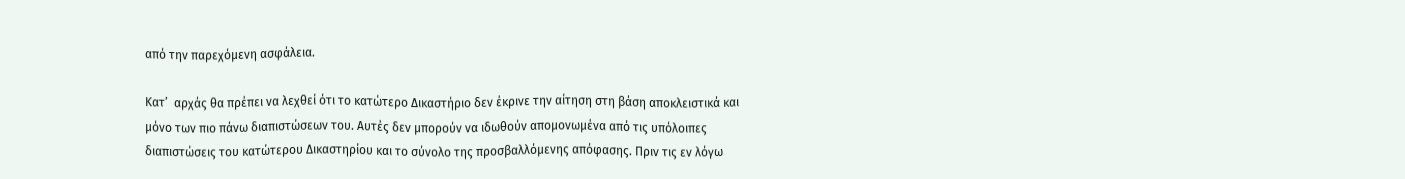από την παρεχόμενη ασφάλεια.

Κατ’  αρχάς θα πρέπει να λεχθεί ότι το κατώτερο Δικαστήριο δεν έκρινε την αίτηση στη βάση αποκλειστικά και μόνο των πιο πάνω διαπιστώσεων του. Αυτές δεν μπορούν να ιδωθούν απομονωμένα από τις υπόλοιπες διαπιστώσεις του κατώτερου Δικαστηρίου και το σύνολο της προσβαλλόμενης απόφασης. Πριν τις εν λόγω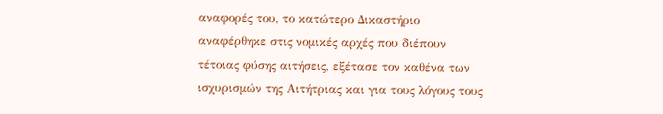αναφορές του, το κατώτερο Δικαστήριο αναφέρθηκε στις νομικές αρχές που διέπουν τέτοιας φύσης αιτήσεις, εξέτασε τον καθένα των ισχυρισμών της Αιτήτριας και για τους λόγους τους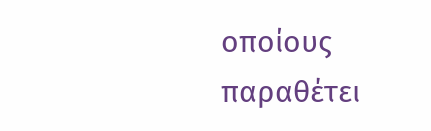οποίους παραθέτει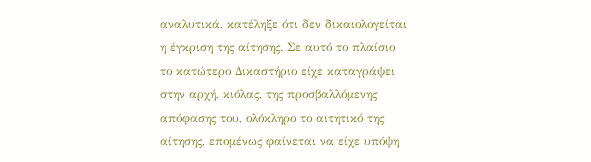αναλυτικά, κατέληξε ότι δεν δικαιολογείται η έγκριση της αίτησης. Σε αυτό το πλαίσιο το κατώτερο Δικαστήριο είχε καταγράψει στην αρχή, κιόλας, της προσβαλλόμενης απόφασης του, ολόκληρο το αιτητικό της αίτησης, επομένως φαίνεται να είχε υπόψη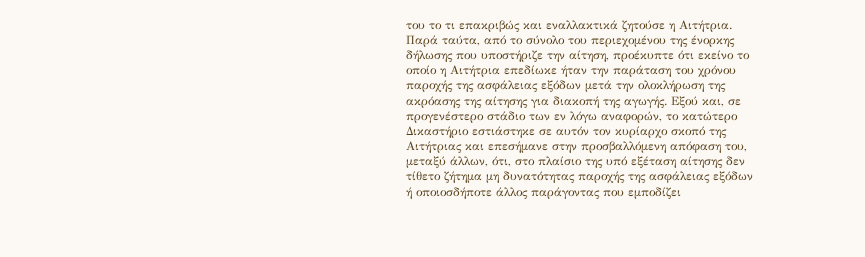του το τι επακριβώς και εναλλακτικά ζητούσε η Αιτήτρια. Παρά ταύτα, από το σύνολο του περιεχομένου της ένορκης δήλωσης που υποστήριζε την αίτηση, προέκυπτε ότι εκείνο το οποίο η Αιτήτρια επεδίωκε ήταν την παράταση του χρόνου παροχής της ασφάλειας εξόδων μετά την ολοκλήρωση της ακρόασης της αίτησης για διακοπή της αγωγής. Εξού και, σε προγενέστερο στάδιο των εν λόγω αναφορών, το κατώτερο Δικαστήριο εστιάστηκε σε αυτόν τον κυρίαρχο σκοπό της Αιτήτριας και επεσήμανε στην προσβαλλόμενη απόφαση του, μεταξύ άλλων, ότι, στο πλαίσιο της υπό εξέταση αίτησης δεν τίθετο ζήτημα μη δυνατότητας παροχής της ασφάλειας εξόδων ή οποιοσδήποτε άλλος παράγοντας που εμποδίζει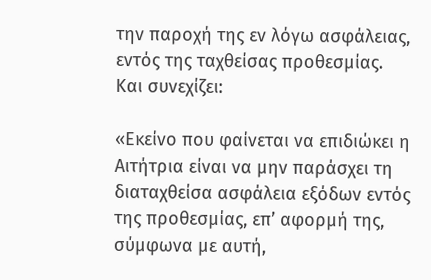την παροχή της εν λόγω ασφάλειας, εντός της ταχθείσας προθεσμίας. Και συνεχίζει:

«Εκείνο που φαίνεται να επιδιώκει η Αιτήτρια είναι να μην παράσχει τη διαταχθείσα ασφάλεια εξόδων εντός της προθεσμίας, επ’ αφορμή της, σύμφωνα με αυτή,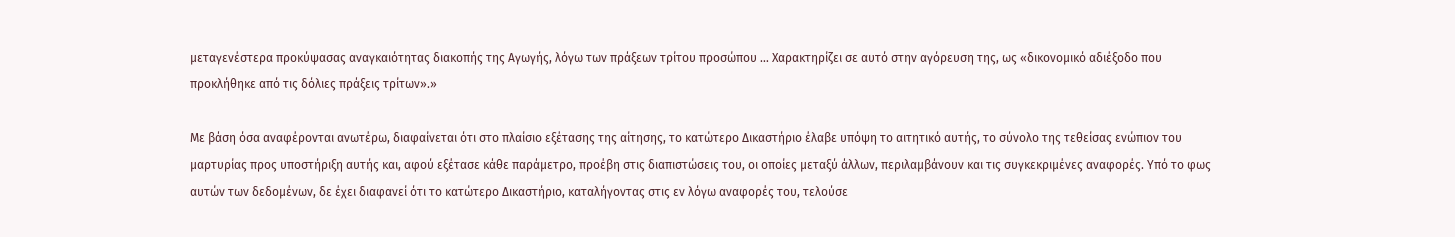μεταγενέστερα προκύψασας αναγκαιότητας διακοπής της Αγωγής, λόγω των πράξεων τρίτου προσώπου … Χαρακτηρίζει σε αυτό στην αγόρευση της, ως «δικονομικό αδιέξοδο που προκλήθηκε από τις δόλιες πράξεις τρίτων».»

Με βάση όσα αναφέρονται ανωτέρω, διαφαίνεται ότι στο πλαίσιο εξέτασης της αίτησης, το κατώτερο Δικαστήριο έλαβε υπόψη το αιτητικό αυτής, το σύνολο της τεθείσας ενώπιον του μαρτυρίας προς υποστήριξη αυτής και, αφού εξέτασε κάθε παράμετρο, προέβη στις διαπιστώσεις του, οι οποίες μεταξύ άλλων, περιλαμβάνουν και τις συγκεκριμένες αναφορές. Υπό το φως αυτών των δεδομένων, δε έχει διαφανεί ότι το κατώτερο Δικαστήριο, καταλήγοντας στις εν λόγω αναφορές του, τελούσε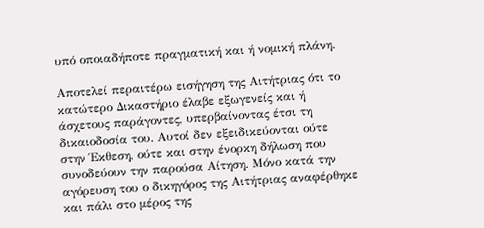υπό οποιαδήποτε πραγματική και ή νομική πλάνη.

Αποτελεί περαιτέρω εισήγηση της Αιτήτριας ότι το κατώτερο Δικαστήριο έλαβε εξωγενείς και ή άσχετους παράγοντες, υπερβαίνοντας έτσι τη δικαιοδοσία του. Αυτοί δεν εξειδικεύονται ούτε στην Έκθεση, ούτε και στην ένορκη δήλωση που συνοδεύουν την παρούσα Αίτηση. Μόνο κατά την αγόρευση του ο δικηγόρος της Αιτήτριας αναφέρθηκε και πάλι στο μέρος της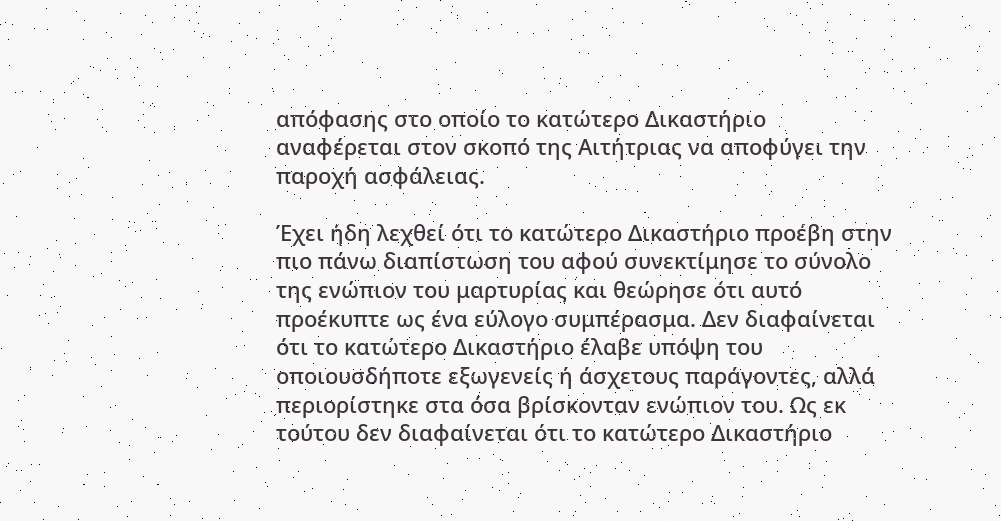απόφασης στο οποίο το κατώτερο Δικαστήριο αναφέρεται στον σκοπό της Αιτήτριας να αποφύγει την παροχή ασφάλειας.

Έχει ήδη λεχθεί ότι το κατώτερο Δικαστήριο προέβη στην πιο πάνω διαπίστωση του αφού συνεκτίμησε το σύνολο της ενώπιον του μαρτυρίας και θεώρησε ότι αυτό προέκυπτε ως ένα εύλογο συμπέρασμα. Δεν διαφαίνεται ότι το κατώτερο Δικαστήριο έλαβε υπόψη του οποιουσδήποτε εξωγενείς ή άσχετους παράγοντες, αλλά περιορίστηκε στα όσα βρίσκονταν ενώπιον του. Ως εκ τούτου δεν διαφαίνεται ότι το κατώτερο Δικαστήριο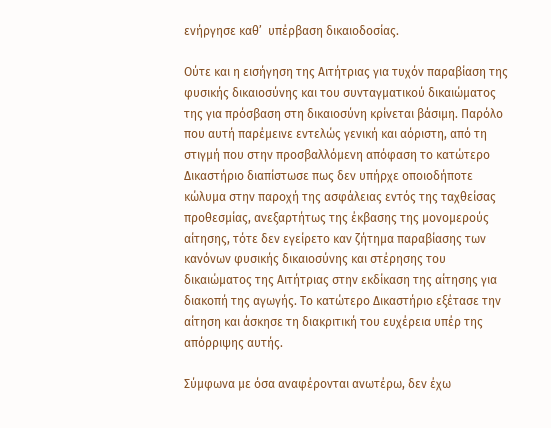ενήργησε καθ’  υπέρβαση δικαιοδοσίας.

Ούτε και η εισήγηση της Αιτήτριας για τυχόν παραβίαση της φυσικής δικαιοσύνης και του συνταγματικού δικαιώματος της για πρόσβαση στη δικαιοσύνη κρίνεται βάσιμη. Παρόλο που αυτή παρέμεινε εντελώς γενική και αόριστη, από τη στιγμή που στην προσβαλλόμενη απόφαση το κατώτερο Δικαστήριο διαπίστωσε πως δεν υπήρχε οποιοδήποτε κώλυμα στην παροχή της ασφάλειας εντός της ταχθείσας προθεσμίας, ανεξαρτήτως της έκβασης της μονομερούς αίτησης, τότε δεν εγείρετο καν ζήτημα παραβίασης των κανόνων φυσικής δικαιοσύνης και στέρησης του δικαιώματος της Αιτήτριας στην εκδίκαση της αίτησης για διακοπή της αγωγής. Το κατώτερο Δικαστήριο εξέτασε την αίτηση και άσκησε τη διακριτική του ευχέρεια υπέρ της απόρριψης αυτής.

Σύμφωνα με όσα αναφέρονται ανωτέρω, δεν έχω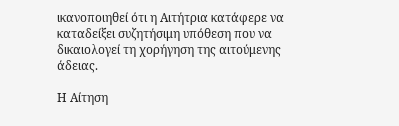ικανοποιηθεί ότι η Αιτήτρια κατάφερε να καταδείξει συζητήσιμη υπόθεση που να δικαιολογεί τη χορήγηση της αιτούμενης άδειας.

Η Αίτηση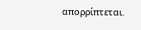απορρίπτεται.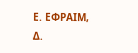Ε. ΕΦΡΑΙΜ, Δ.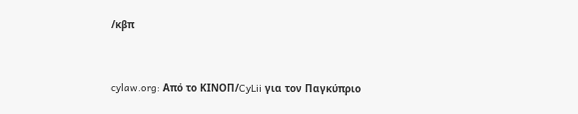/κβπ


cylaw.org: Από το ΚΙΝOΠ/CyLii για τον Παγκύπριο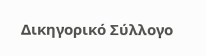Δικηγορικό Σύλλογο